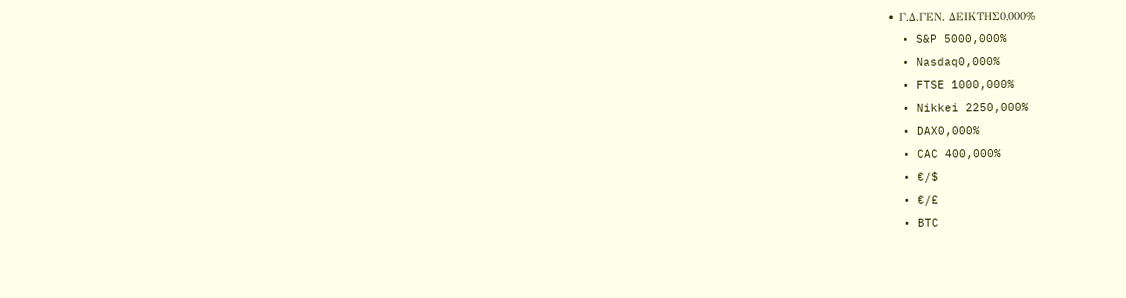• Γ.Δ.ΓΕΝ. ΔΕΙΚΤΗΣ0,000%
  • S&P 5000,000%
  • Nasdaq0,000%
  • FTSE 1000,000%
  • Nikkei 2250,000%
  • DAX0,000%
  • CAC 400,000%
  • €/$
  • €/£
  • BTC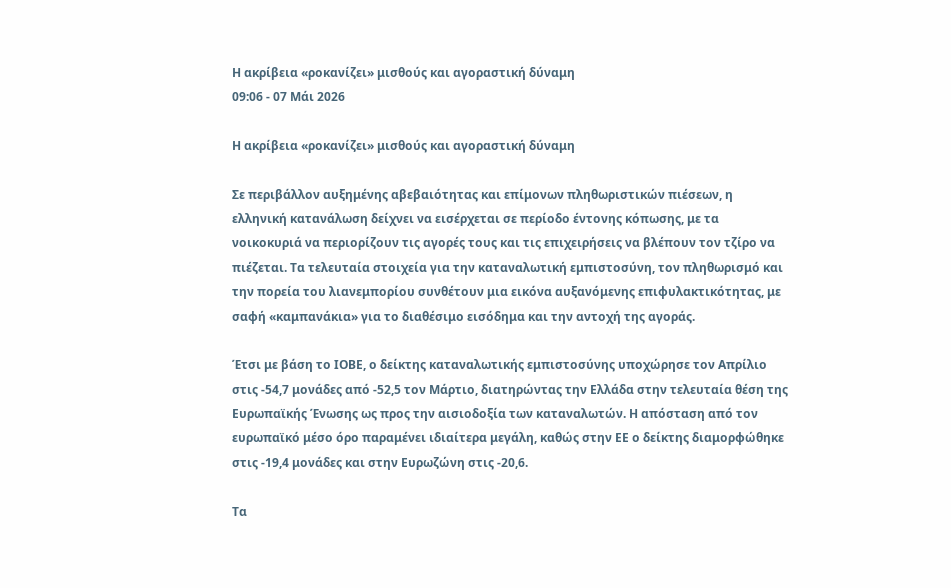Η ακρίβεια «ροκανίζει» μισθούς και αγοραστική δύναμη
09:06 - 07 Μάι 2026

Η ακρίβεια «ροκανίζει» μισθούς και αγοραστική δύναμη

Σε περιβάλλον αυξημένης αβεβαιότητας και επίμονων πληθωριστικών πιέσεων, η ελληνική κατανάλωση δείχνει να εισέρχεται σε περίοδο έντονης κόπωσης, με τα νοικοκυριά να περιορίζουν τις αγορές τους και τις επιχειρήσεις να βλέπουν τον τζίρο να πιέζεται. Τα τελευταία στοιχεία για την καταναλωτική εμπιστοσύνη, τον πληθωρισμό και την πορεία του λιανεμπορίου συνθέτουν μια εικόνα αυξανόμενης επιφυλακτικότητας, με σαφή «καμπανάκια» για το διαθέσιμο εισόδημα και την αντοχή της αγοράς.

Έτσι με βάση το ΙΟΒΕ, ο δείκτης καταναλωτικής εμπιστοσύνης υποχώρησε τον Απρίλιο στις -54,7 μονάδες από -52,5 τον Μάρτιο, διατηρώντας την Ελλάδα στην τελευταία θέση της Ευρωπαϊκής Ένωσης ως προς την αισιοδοξία των καταναλωτών. Η απόσταση από τον ευρωπαϊκό μέσο όρο παραμένει ιδιαίτερα μεγάλη, καθώς στην ΕΕ ο δείκτης διαμορφώθηκε στις -19,4 μονάδες και στην Ευρωζώνη στις -20,6.

Τα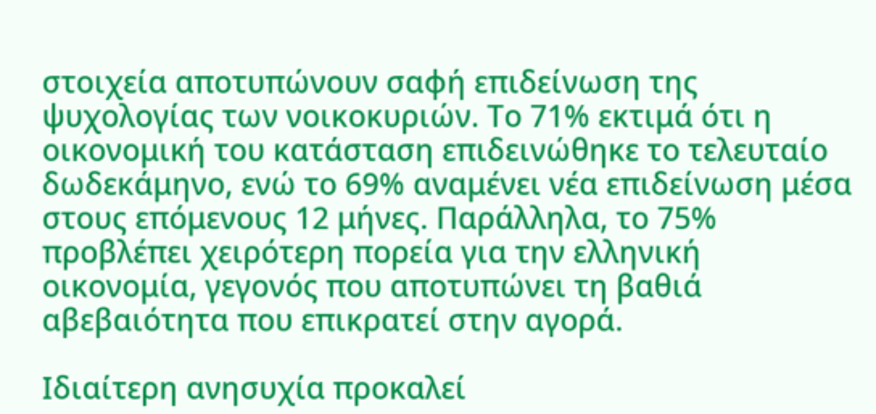στοιχεία αποτυπώνουν σαφή επιδείνωση της ψυχολογίας των νοικοκυριών. Το 71% εκτιμά ότι η οικονομική του κατάσταση επιδεινώθηκε το τελευταίο δωδεκάμηνο, ενώ το 69% αναμένει νέα επιδείνωση μέσα στους επόμενους 12 μήνες. Παράλληλα, το 75% προβλέπει χειρότερη πορεία για την ελληνική οικονομία, γεγονός που αποτυπώνει τη βαθιά αβεβαιότητα που επικρατεί στην αγορά.

Ιδιαίτερη ανησυχία προκαλεί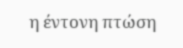η έντονη πτώση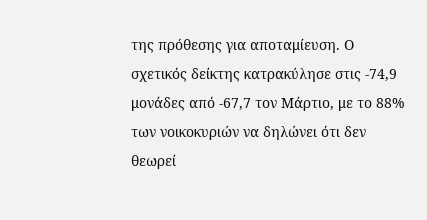της πρόθεσης για αποταμίευση. Ο σχετικός δείκτης κατρακύλησε στις -74,9 μονάδες από -67,7 τον Μάρτιο, με το 88% των νοικοκυριών να δηλώνει ότι δεν θεωρεί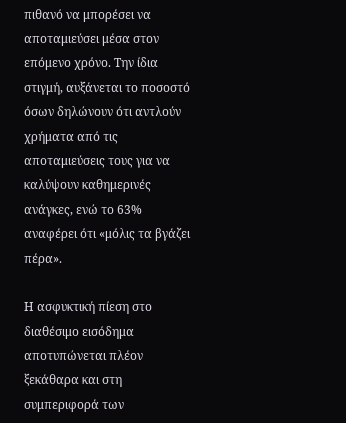πιθανό να μπορέσει να αποταμιεύσει μέσα στον επόμενο χρόνο. Την ίδια στιγμή, αυξάνεται το ποσοστό όσων δηλώνουν ότι αντλούν χρήματα από τις αποταμιεύσεις τους για να καλύψουν καθημερινές ανάγκες, ενώ το 63% αναφέρει ότι «μόλις τα βγάζει πέρα».

Η ασφυκτική πίεση στο διαθέσιμο εισόδημα αποτυπώνεται πλέον ξεκάθαρα και στη συμπεριφορά των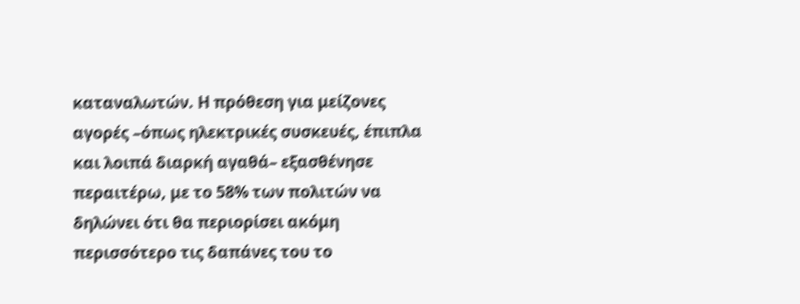καταναλωτών. Η πρόθεση για μείζονες αγορές –όπως ηλεκτρικές συσκευές, έπιπλα και λοιπά διαρκή αγαθά– εξασθένησε περαιτέρω, με το 58% των πολιτών να δηλώνει ότι θα περιορίσει ακόμη περισσότερο τις δαπάνες του το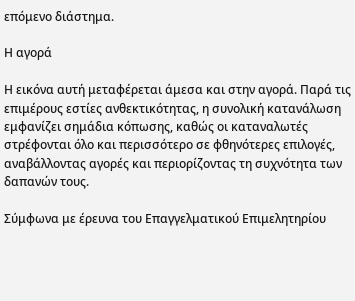επόμενο διάστημα.

Η αγορά

Η εικόνα αυτή μεταφέρεται άμεσα και στην αγορά. Παρά τις επιμέρους εστίες ανθεκτικότητας, η συνολική κατανάλωση εμφανίζει σημάδια κόπωσης, καθώς οι καταναλωτές στρέφονται όλο και περισσότερο σε φθηνότερες επιλογές, αναβάλλοντας αγορές και περιορίζοντας τη συχνότητα των δαπανών τους.

Σύμφωνα με έρευνα του Επαγγελματικού Επιμελητηρίου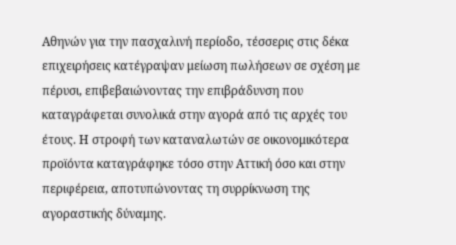Αθηνών για την πασχαλινή περίοδο, τέσσερις στις δέκα επιχειρήσεις κατέγραψαν μείωση πωλήσεων σε σχέση με πέρυσι, επιβεβαιώνοντας την επιβράδυνση που καταγράφεται συνολικά στην αγορά από τις αρχές του έτους. Η στροφή των καταναλωτών σε οικονομικότερα προϊόντα καταγράφηκε τόσο στην Αττική όσο και στην περιφέρεια, αποτυπώνοντας τη συρρίκνωση της αγοραστικής δύναμης.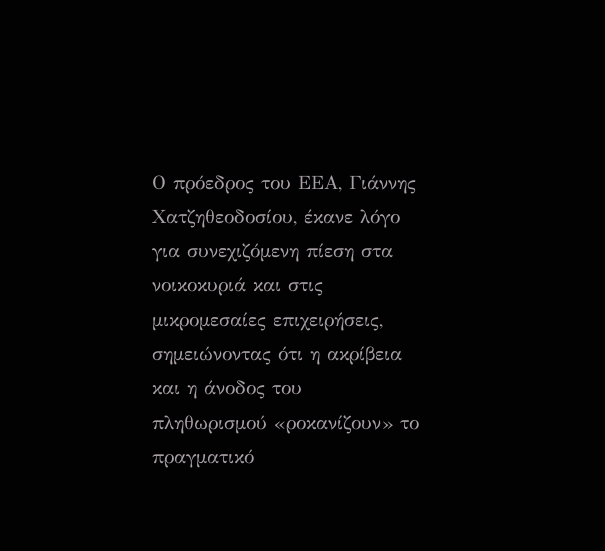Ο πρόεδρος του ΕΕΑ, Γιάννης Χατζηθεοδοσίου, έκανε λόγο για συνεχιζόμενη πίεση στα νοικοκυριά και στις μικρομεσαίες επιχειρήσεις, σημειώνοντας ότι η ακρίβεια και η άνοδος του πληθωρισμού «ροκανίζουν» το πραγματικό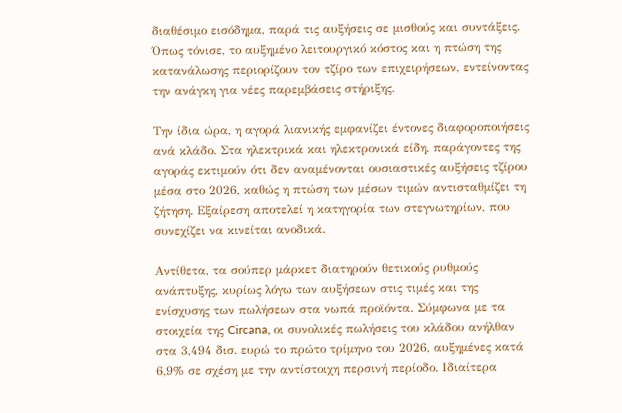διαθέσιμο εισόδημα, παρά τις αυξήσεις σε μισθούς και συντάξεις. Όπως τόνισε, το αυξημένο λειτουργικό κόστος και η πτώση της κατανάλωσης περιορίζουν τον τζίρο των επιχειρήσεων, εντείνοντας την ανάγκη για νέες παρεμβάσεις στήριξης.

Την ίδια ώρα, η αγορά λιανικής εμφανίζει έντονες διαφοροποιήσεις ανά κλάδο. Στα ηλεκτρικά και ηλεκτρονικά είδη, παράγοντες της αγοράς εκτιμούν ότι δεν αναμένονται ουσιαστικές αυξήσεις τζίρου μέσα στο 2026, καθώς η πτώση των μέσων τιμών αντισταθμίζει τη ζήτηση. Εξαίρεση αποτελεί η κατηγορία των στεγνωτηρίων, που συνεχίζει να κινείται ανοδικά.

Αντίθετα, τα σούπερ μάρκετ διατηρούν θετικούς ρυθμούς ανάπτυξης, κυρίως λόγω των αυξήσεων στις τιμές και της ενίσχυσης των πωλήσεων στα νωπά προϊόντα. Σύμφωνα με τα στοιχεία της Circana, οι συνολικές πωλήσεις του κλάδου ανήλθαν στα 3,494 δισ. ευρώ το πρώτο τρίμηνο του 2026, αυξημένες κατά 6,9% σε σχέση με την αντίστοιχη περσινή περίοδο. Ιδιαίτερα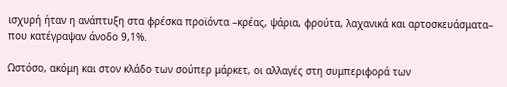ισχυρή ήταν η ανάπτυξη στα φρέσκα προϊόντα –κρέας, ψάρια, φρούτα, λαχανικά και αρτοσκευάσματα– που κατέγραψαν άνοδο 9,1%.

Ωστόσο, ακόμη και στον κλάδο των σούπερ μάρκετ, οι αλλαγές στη συμπεριφορά των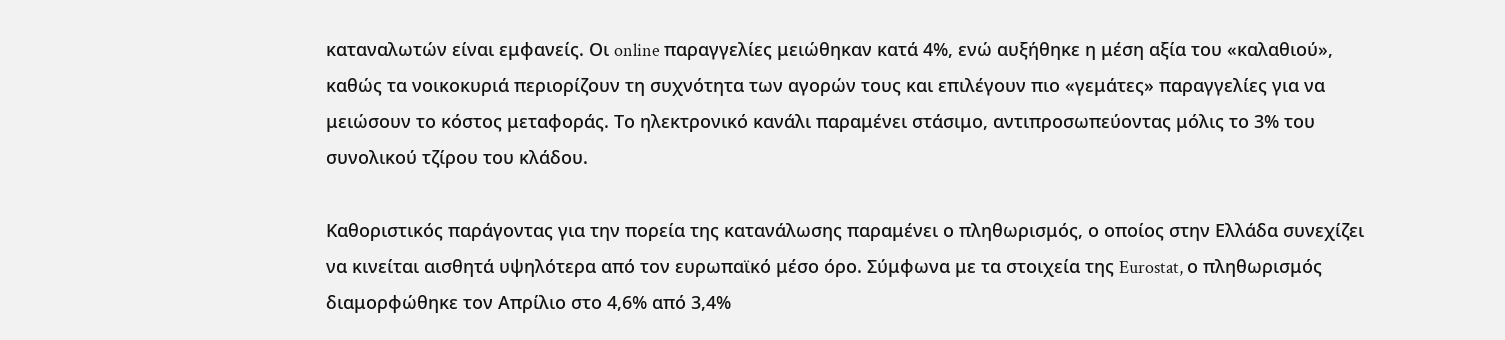καταναλωτών είναι εμφανείς. Οι online παραγγελίες μειώθηκαν κατά 4%, ενώ αυξήθηκε η μέση αξία του «καλαθιού», καθώς τα νοικοκυριά περιορίζουν τη συχνότητα των αγορών τους και επιλέγουν πιο «γεμάτες» παραγγελίες για να μειώσουν το κόστος μεταφοράς. Το ηλεκτρονικό κανάλι παραμένει στάσιμο, αντιπροσωπεύοντας μόλις το 3% του συνολικού τζίρου του κλάδου.

Καθοριστικός παράγοντας για την πορεία της κατανάλωσης παραμένει ο πληθωρισμός, ο οποίος στην Ελλάδα συνεχίζει να κινείται αισθητά υψηλότερα από τον ευρωπαϊκό μέσο όρο. Σύμφωνα με τα στοιχεία της Eurostat, ο πληθωρισμός διαμορφώθηκε τον Απρίλιο στο 4,6% από 3,4%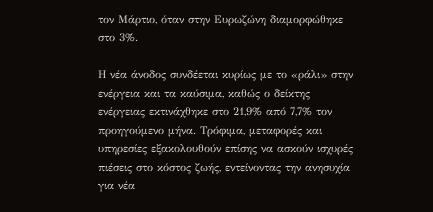τον Μάρτιο, όταν στην Ευρωζώνη διαμορφώθηκε στο 3%.

Η νέα άνοδος συνδέεται κυρίως με το «ράλι» στην ενέργεια και τα καύσιμα, καθώς ο δείκτης ενέργειας εκτινάχθηκε στο 21,9% από 7,7% τον προηγούμενο μήνα. Τρόφιμα, μεταφορές και υπηρεσίες εξακολουθούν επίσης να ασκούν ισχυρές πιέσεις στο κόστος ζωής, εντείνοντας την ανησυχία για νέα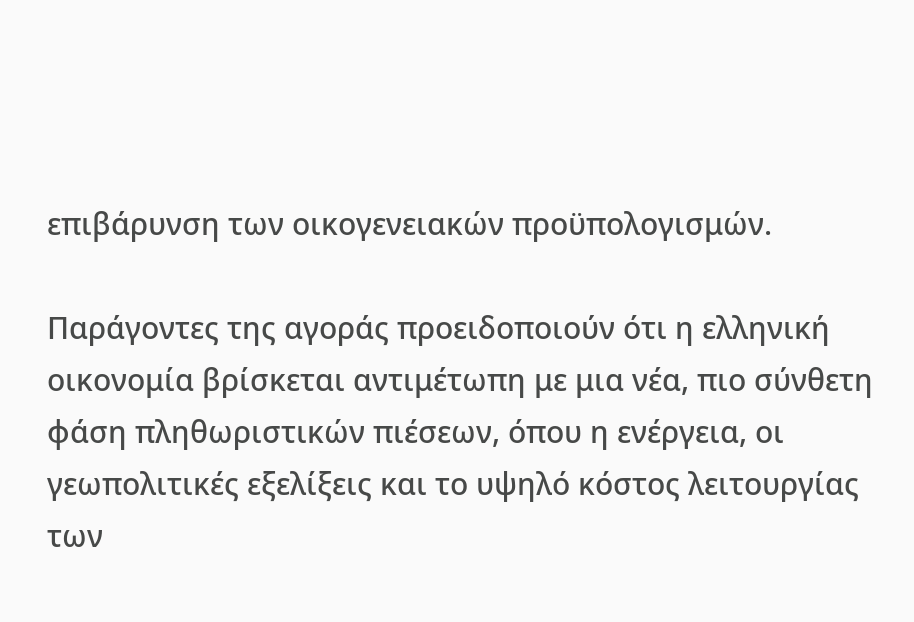επιβάρυνση των οικογενειακών προϋπολογισμών.

Παράγοντες της αγοράς προειδοποιούν ότι η ελληνική οικονομία βρίσκεται αντιμέτωπη με μια νέα, πιο σύνθετη φάση πληθωριστικών πιέσεων, όπου η ενέργεια, οι γεωπολιτικές εξελίξεις και το υψηλό κόστος λειτουργίας των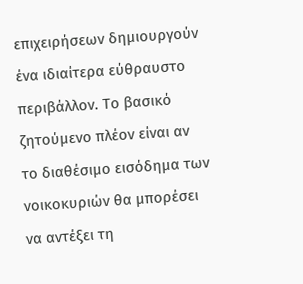επιχειρήσεων δημιουργούν ένα ιδιαίτερα εύθραυστο περιβάλλον. Το βασικό ζητούμενο πλέον είναι αν το διαθέσιμο εισόδημα των νοικοκυριών θα μπορέσει να αντέξει τη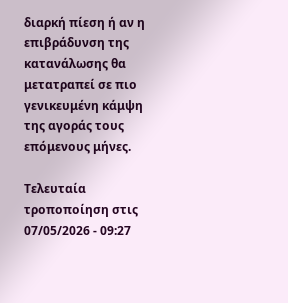διαρκή πίεση ή αν η επιβράδυνση της κατανάλωσης θα μετατραπεί σε πιο γενικευμένη κάμψη της αγοράς τους επόμενους μήνες.

Τελευταία τροποποίηση στις 07/05/2026 - 09:27